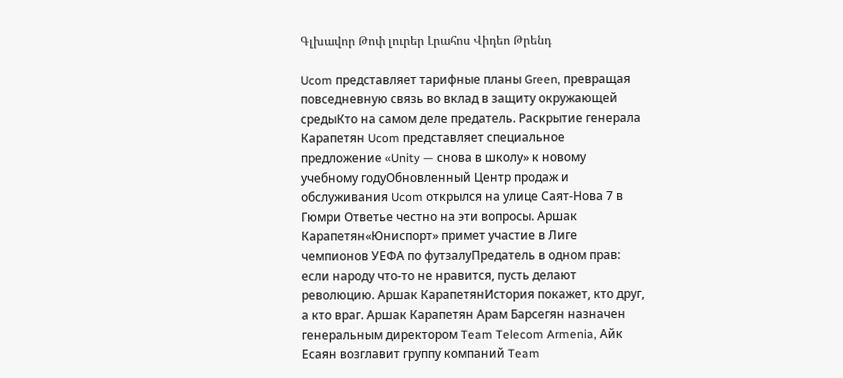Գլխավոր Թոփ լուրեր Լրահոս Վիդեո Թրենդ

Ucom представляет тарифные планы Green, превращая повседневную связь во вклад в защиту окружающей средыКто на самом деле предатель. Раскрытие генерала Карапетян Ucom представляет специальное предложение «Unity — снова в школу» к новому учебному годуОбновленный Центр продаж и обслуживания Ucom открылся на улице Саят-Нова 7 в Гюмри Ответье честно на эти вопросы. Аршак Карапетян«Юниспорт» примет участие в Лиге чемпионов УЕФА по футзалуПредатель в одном прав: если народу что-то не нравится, пусть делают революцию. Аршак КарапетянИстория покажет, кто друг, а кто враг. Аршак Карапетян Арам Барсегян назначен генеральным директором Team Telecom Armenia, Айк Есаян возглавит группу компаний Team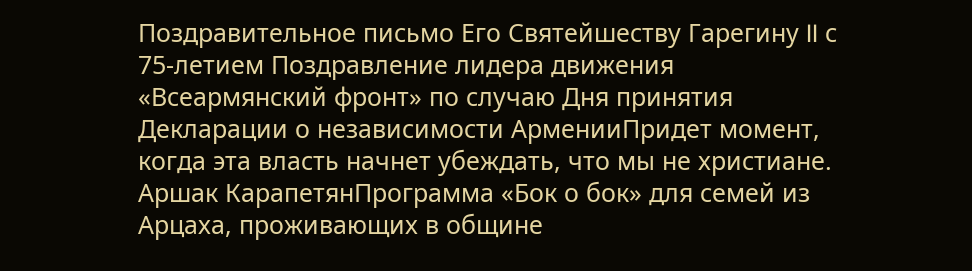Поздравительное письмо Его Святейшеству Гарегину II с 75-летием Поздравление лидера движения «Всеармянский фронт» по случаю Дня принятия Декларации о независимости АрменииПридет момент, когда эта власть начнет убеждать, что мы не христиане. Аршак КарапетянПрограмма «Бок о бок» для семей из Арцаха, проживающих в общине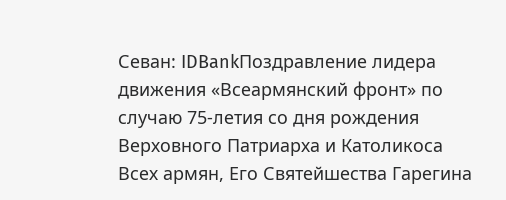Севан: IDBankПоздравление лидера движения «Всеармянский фронт» по случаю 75-летия со дня рождения Верховного Патриарха и Католикоса Всех армян, Его Святейшества Гарегина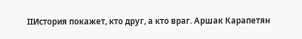IIИстория покажет, кто друг, а кто враг. Аршак Карапетян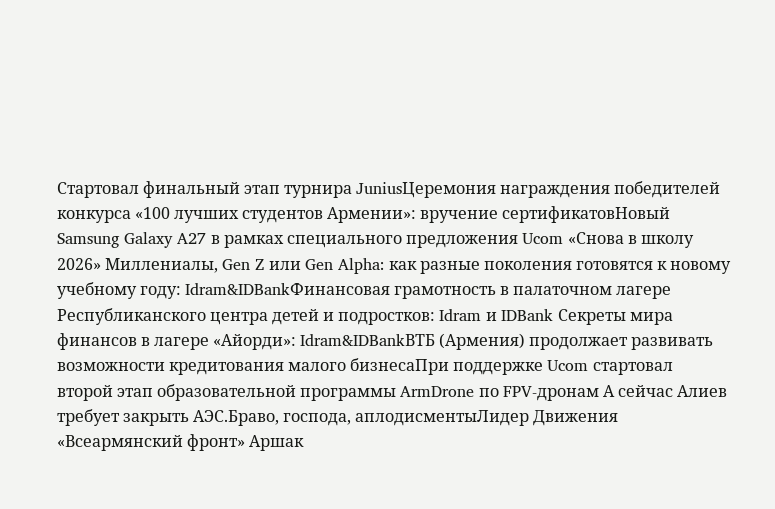Стартовал финальный этап турнира JuniusЦеремония награждения победителей конкурса «100 лучших студентов Армении»: вручение сертификатовНовый Samsung Galaxy A27 в рамках специального предложения Ucom «Снова в школу 2026» Миллениалы, Gen Z или Gen Alpha: как разные поколения готовятся к новому учебному году: Idram&IDBankФинансовая грамотность в палаточном лагере Республиканского центра детей и подростков: Idram и IDBank Секреты мира финансов в лагере «Айорди»: Idram&IDBankВТБ (Армения) продолжает развивать возможности кредитования малого бизнесаПри поддержке Ucom стартовал второй этап образовательной программы ArmDrone по FPV-дронам А сейчас Алиев требует закрыть АЭС.Браво, господа, аплодисментыЛидер Движения «Всеармянский фронт» Аршак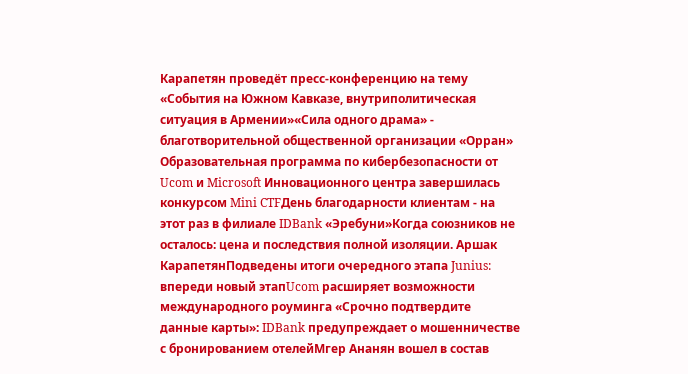Карапетян проведёт пресс-конференцию на тему «События на Южном Кавказе, внутриполитическая ситуация в Армении»«Сила одного драма» - благотворительной общественной организации «Орран» Образовательная программа по кибербезопасности от Ucom и Microsoft Инновационного центра завершилась конкурсом Mini CTFДень благодарности клиентам - на этот раз в филиале IDBank «Эребуни»Когда союзников не осталось: цена и последствия полной изоляции. Аршак КарапетянПодведены итоги очередного этапа Junius: впереди новый этапUcom расширяет возможности международного роуминга «Срочно подтвердите данные карты»: IDBank предупреждает о мошенничестве с бронированием отелейМгер Ананян вошел в состав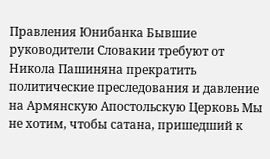Правления Юнибанка Бывшие руководители Словакии требуют от Никола Пашиняна прекратить политические преследования и давление на Армянскую Апостольскую Церковь Мы не хотим, чтобы сатана, пришедший к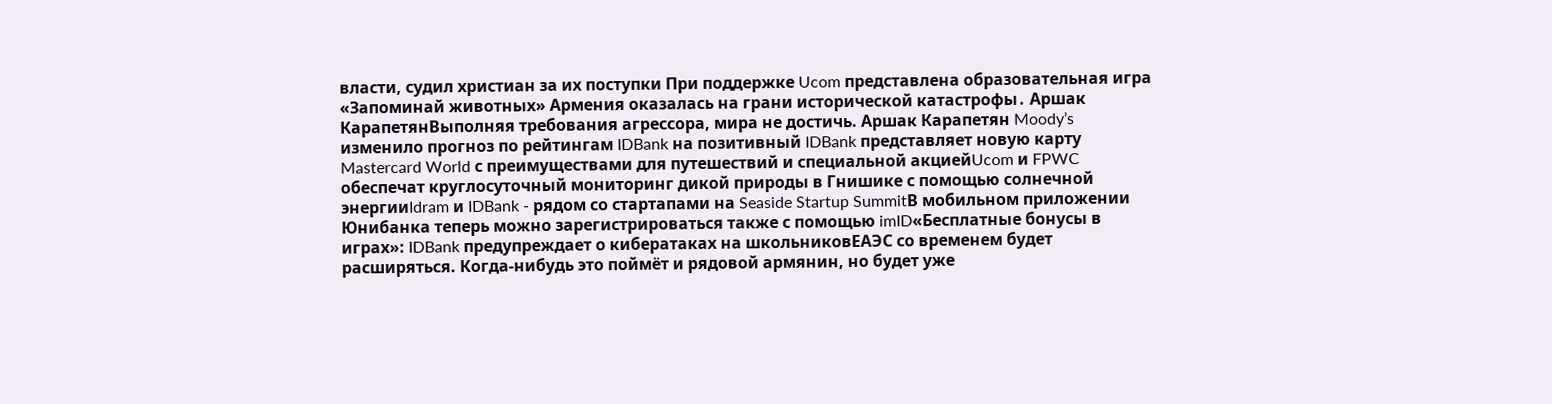власти, судил христиан за их поступки При поддержке Ucom представлена образовательная игра «Запоминай животных» Армения оказалась на грани исторической катастрофы․ Аршак КарапетянВыполняя требования агрессора, мира не достичь. Аршак Карапетян Moody’s изменило прогноз по рейтингам IDBank на позитивный IDBank представляет новую карту Mastercard World с преимуществами для путешествий и специальной акциейUcom и FPWC обеспечат круглосуточный мониторинг дикой природы в Гнишике с помощью солнечной энергииIdram и IDBank - рядом со стартапами на Seaside Startup SummitВ мобильном приложении Юнибанка теперь можно зарегистрироваться также с помощью imID«Бесплатные бонусы в играх»: IDBank предупреждает о кибератаках на школьниковЕАЭС со временем будет расширяться. Когда-нибудь это поймёт и рядовой армянин, но будет уже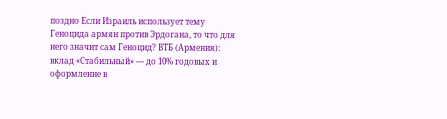поздно Если Израиль использует тему Геноцида армян против Эрдогана, то что для него значит сам Геноцид? ВТБ (Армения): вклад «Стабильный» — до 10% годовых и оформление в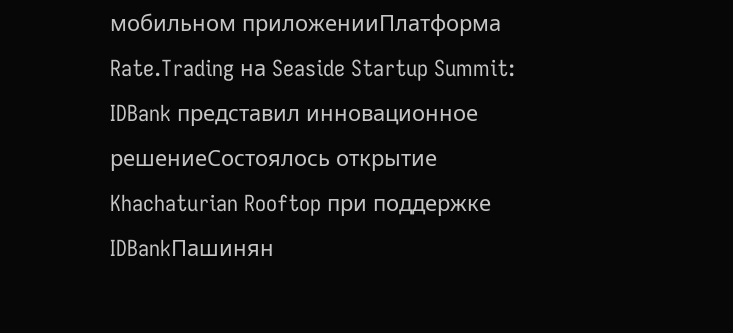мобильном приложенииПлатформа Rate.Trading на Seaside Startup Summit: IDBank представил инновационное решениеСостоялось открытие Khachaturian Rooftop при поддержке IDBankПашинян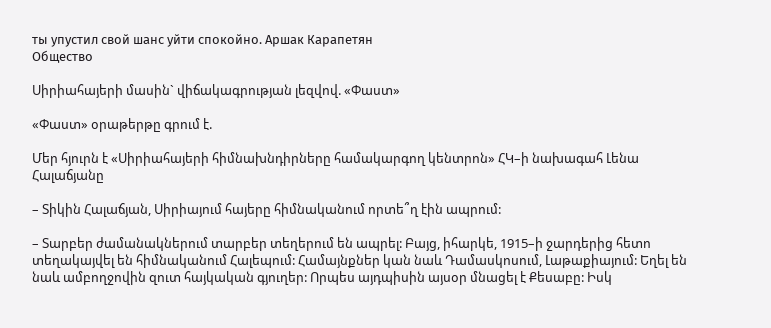ты упустил свой шанс уйти спокойно. Аршак Карапетян
Общество

Սիրիահայերի մասին` վիճակագրության լեզվով. «Փաստ»

«Փաստ» օրաթերթը գրում է.

Մեր հյուրն է «Սիրիահայերի հիմնախնդիրները համակարգող կենտրոն» ՀԿ–ի նախագահ Լենա Հալաճյանը

– Տիկին Հալաճյան, Սիրիայում հայերը հիմնականում որտե՞ղ էին ապրում:

– Տարբեր ժամանակներում տարբեր տեղերում են ապրել: Բայց, իհարկե, 1915–ի ջարդերից հետո տեղակայվել են հիմնականում Հալեպում: Համայնքներ կան նաև Դամասկոսում, Լաթաքիայում: Եղել են նաև ամբողջովին զուտ հայկական գյուղեր: Որպես այդպիսին այսօր մնացել է Քեսաբը: Իսկ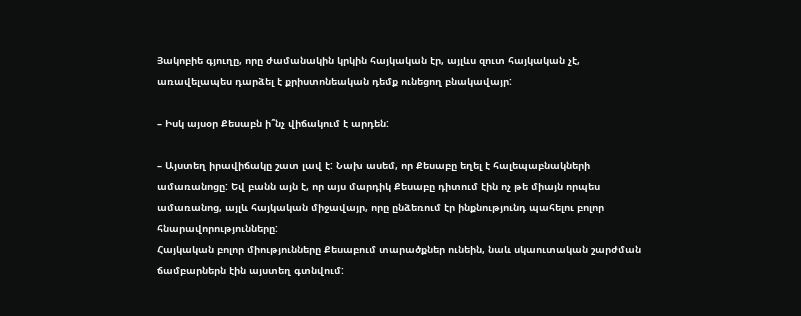Յակոբիե գյուղը, որը ժամանակին կրկին հայկական էր, այլևս զուտ հայկական չէ, առավելապես դարձել է քրիստոնեական դեմք ունեցող բնակավայր:

– Իսկ այսօր Քեսաբն ի՞նչ վիճակում է արդեն:

– Այստեղ իրավիճակը շատ լավ է: Նախ ասեմ, որ Քեսաբը եղել է հալեպաբնակների ամառանոցը: Եվ բանն այն է, որ այս մարդիկ Քեսաբը դիտում էին ոչ թե միայն որպես ամառանոց, այլև հայկական միջավայր, որը ընձեռում էր ինքնությունդ պահելու բոլոր հնարավորությունները:
Հայկական բոլոր միությունները Քեսաբում տարածքներ ունեին, նաև սկաուտական շարժման ճամբարներն էին այստեղ գտնվում: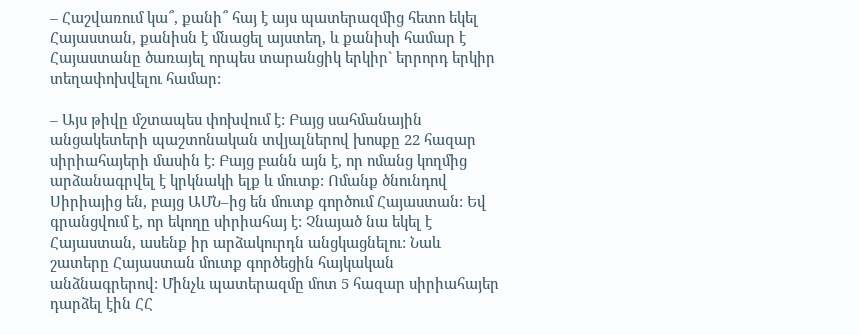– Հաշվառում կա՞, քանի՞ հայ է այս պատերազմից հետո եկել Հայաստան, քանիսն է մնացել այստեղ, և քանիսի համար է Հայաստանը ծառայել որպես տարանցիկ երկիր` երրորդ երկիր տեղափոխվելու համար:

– Այս թիվը մշտապես փոխվում է: Բայց սահմանային անցակետերի պաշտոնական տվյալներով խոսքը 22 հազար սիրիահայերի մասին է: Բայց բանն այն է, որ ոմանց կողմից արձանագրվել է կրկնակի ելք և մուտք: Ոմանք ծնունդով Սիրիայից են, բայց ԱՄՆ–ից են մուտք գործում Հայաստան: Եվ գրանցվում է, որ եկողը սիրիահայ է: Չնայած նա եկել է Հայաստան, ասենք իր արձակուրդն անցկացնելու: Նաև շատերը Հայաստան մուտք գործեցին հայկական անձնագրերով: Մինչև պատերազմը մոտ 5 հազար սիրիահայեր դարձել էին ՀՀ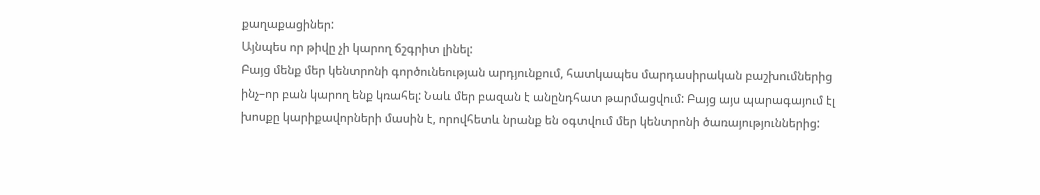քաղաքացիներ:
Այնպես որ թիվը չի կարող ճշգրիտ լինել:
Բայց մենք մեր կենտրոնի գործունեության արդյունքում, հատկապես մարդասիրական բաշխումներից ինչ–որ բան կարող ենք կռահել: Նաև մեր բազան է անընդհատ թարմացվում: Բայց այս պարագայում էլ խոսքը կարիքավորների մասին է, որովհետև նրանք են օգտվում մեր կենտրոնի ծառայություններից: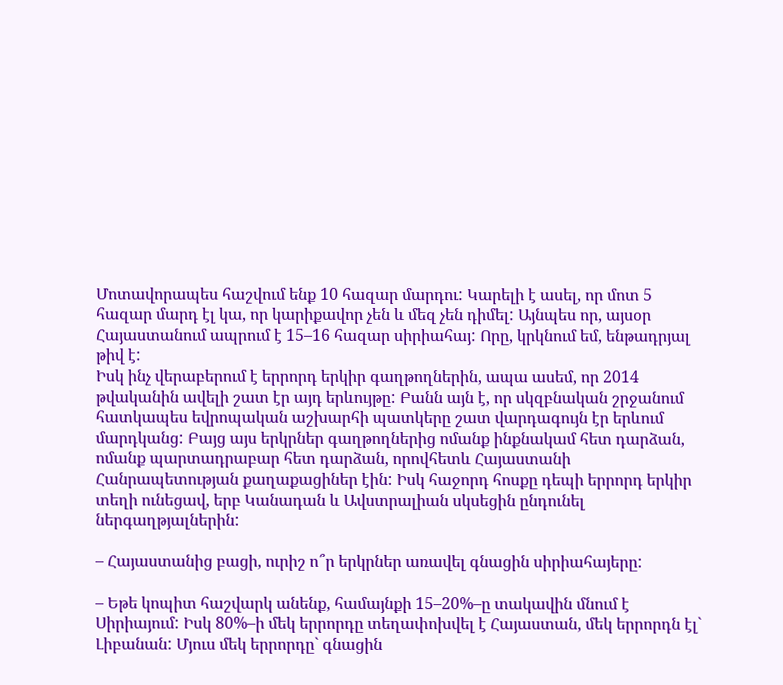Մոտավորապես հաշվում ենք 10 հազար մարդու: Կարելի է ասել, որ մոտ 5 հազար մարդ էլ կա, որ կարիքավոր չեն և մեզ չեն դիմել: Այնպես որ, այսօր Հայաստանում ապրում է 15–16 հազար սիրիահայ: Որը, կրկնում եմ, ենթադրյալ թիվ է:
Իսկ ինչ վերաբերում է երրորդ երկիր գաղթողներին, ապա ասեմ, որ 2014 թվականին ավելի շատ էր այդ երևույթը: Բանն այն է, որ սկզբնական շրջանում հատկապես եվրոպական աշխարհի պատկերը շատ վարդագույն էր երևում մարդկանց: Բայց այս երկրներ գաղթողներից ոմանք ինքնակամ հետ դարձան, ոմանք պարտադրաբար հետ դարձան, որովհետև Հայաստանի Հանրապետության քաղաքացիներ էին: Իսկ հաջորդ հոսքը դեպի երրորդ երկիր տեղի ունեցավ, երբ Կանադան և Ավստրալիան սկսեցին ընդունել ներգաղթյալներին:

– Հայաստանից բացի, ուրիշ ո՞ր երկրներ առավել գնացին սիրիահայերը:

– Եթե կոպիտ հաշվարկ անենք, համայնքի 15–20%–ը տակավին մնում է Սիրիայում: Իսկ 80%–ի մեկ երրորդը տեղափոխվել է Հայաստան, մեկ երրորդն էլ` Լիբանան: Մյուս մեկ երրորդը` գնացին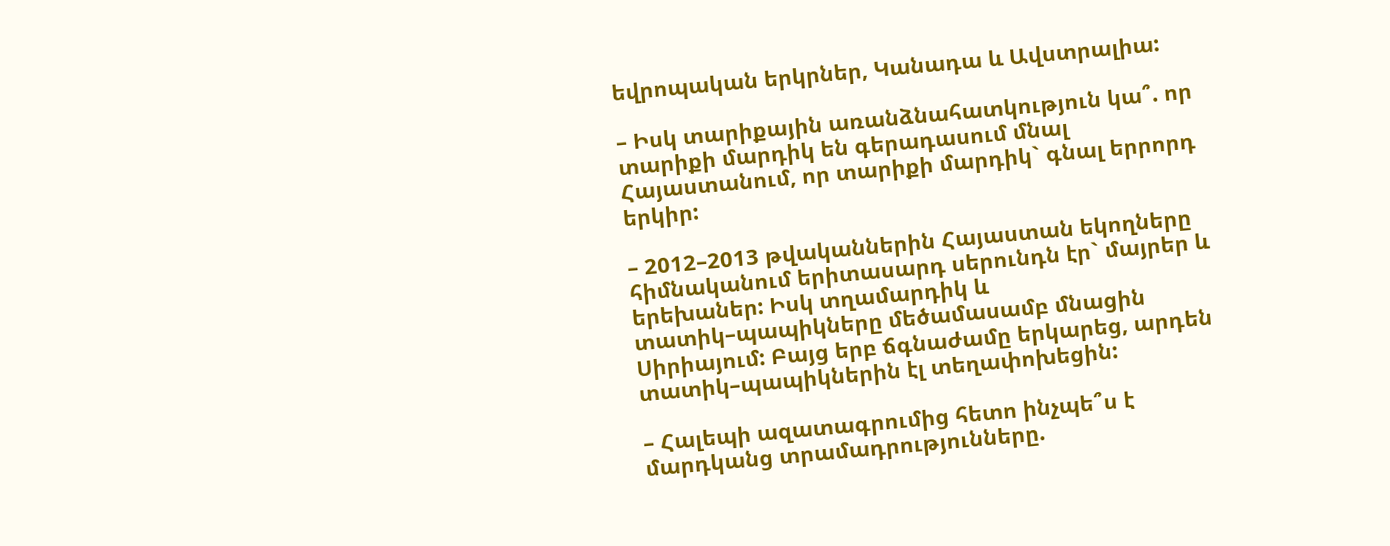եվրոպական երկրներ, Կանադա և Ավստրալիա:

– Իսկ տարիքային առանձնահատկություն կա՞. որ տարիքի մարդիկ են գերադասում մնալ Հայաստանում, որ տարիքի մարդիկ` գնալ երրորդ երկիր:

– 2012–2013 թվականներին Հայաստան եկողները հիմնականում երիտասարդ սերունդն էր` մայրեր և երեխաներ: Իսկ տղամարդիկ և տատիկ–պապիկները մեծամասամբ մնացին Սիրիայում: Բայց երբ ճգնաժամը երկարեց, արդեն տատիկ–պապիկներին էլ տեղափոխեցին:

– Հալեպի ազատագրումից հետո ինչպե՞ս է մարդկանց տրամադրությունները.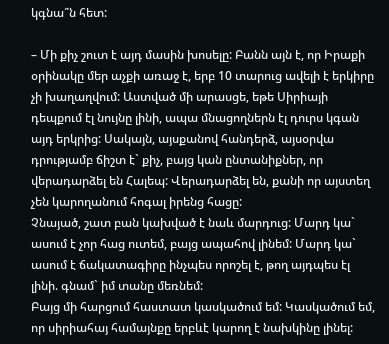կգնա՞ն հետ:

– Մի քիչ շուտ է այդ մասին խոսելը: Բանն այն է, որ Իրաքի օրինակը մեր աչքի առաջ է, երբ 10 տարուց ավելի է երկիրը չի խաղաղվում: Աստված մի արասցե, եթե Սիրիայի դեպքում էլ նույնը լինի, ապա մնացողներն էլ դուրս կգան այդ երկրից: Սակայն, այսքանով հանդերձ, այսօրվա դրությամբ ճիշտ է` քիչ, բայց կան ընտանիքներ, որ վերադարձել են Հալեպ: Վերադարձել են, քանի որ այստեղ չեն կարողանում հոգալ իրենց հացը:
Չնայած, շատ բան կախված է նաև մարդուց: Մարդ կա` ասում է չոր հաց ուտեմ, բայց ապահով լինեմ: Մարդ կա` ասում է ճակատագիրը ինչպես որոշել է, թող այդպես էլ լինի. գնամ` իմ տանը մեռնեմ:
Բայց մի հարցում հաստատ կասկածում եմ: Կասկածում եմ, որ սիրիահայ համայնքը երբևէ կարող է նախկինը լինել: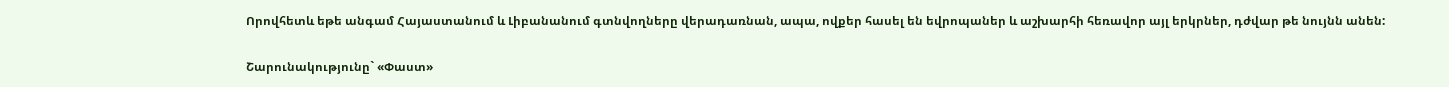Որովհետև եթե անգամ Հայաստանում և Լիբանանում գտնվողները վերադառնան, ապա, ովքեր հասել են եվրոպաներ և աշխարհի հեռավոր այլ երկրներ, դժվար թե նույնն անեն:

Շարունակությունը` «Փաստ»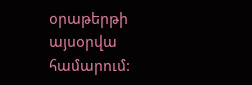օրաթերթի այսօրվա համարում: